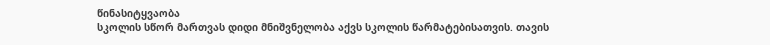წინასიტყვაობა
სკოლის სწორ მართვას დიდი მნიშვნელობა აქვს სკოლის წარმატებისათვის. თავის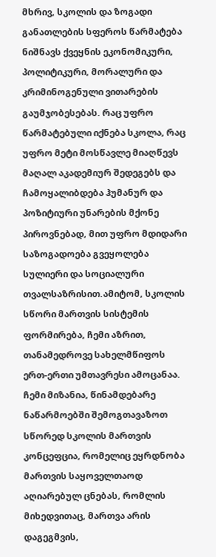მხრივ, სკოლის და ზოგადი განათლების სფეროს წარმატება ნიშნავს ქვეყნის ეკონომიკური, პოლიტიკური, მორალური და კრიმინოგენული ვითარების გაუმჯობესებას. რაც უფრო წარმატებული იქნება სკოლა, რაც უფრო მეტი მოსწავლე მიაღწევს მაღალ აკადემიურ შედეგებს და ჩამოყალიბდება ჰუმანურ და პოზიტიური უნარების მქონე პიროვნებად, მით უფრო მდიდარი საზოგადოება გვეყოლება სულიერი და სოციალური თვალსაზრისით.ამიტომ, სკოლის სწორი მართვის სისტემის ფორმირება, ჩემი აზრით, თანამედროვე სახელმწიფოს ერთ-ერთი უმთავრესი ამოცანაა.
ჩემი მიზანია, წინამდებარე ნაწარმოებში შემოგთავაზოთ სწორედ სკოლის მართვის კონცეფცია, რომელიც ეყრდნობა მართვის საყოველთაოდ აღიარებულ ცნებას, რომლის მიხედვითაც, მართვა არის დაგეგმვის,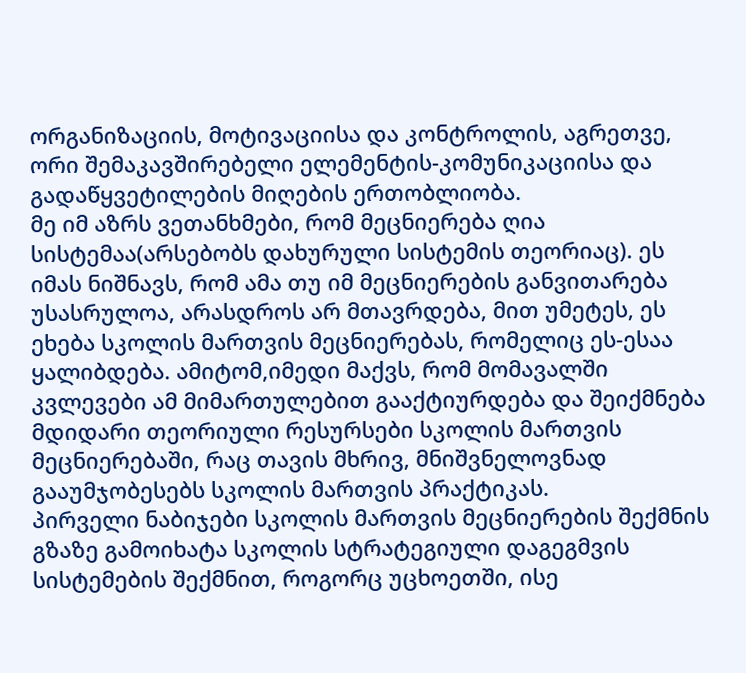ორგანიზაციის, მოტივაციისა და კონტროლის, აგრეთვე, ორი შემაკავშირებელი ელემენტის-კომუნიკაციისა და გადაწყვეტილების მიღების ერთობლიობა.
მე იმ აზრს ვეთანხმები, რომ მეცნიერება ღია სისტემაა(არსებობს დახურული სისტემის თეორიაც). ეს იმას ნიშნავს, რომ ამა თუ იმ მეცნიერების განვითარება უსასრულოა, არასდროს არ მთავრდება, მით უმეტეს, ეს ეხება სკოლის მართვის მეცნიერებას, რომელიც ეს-ესაა ყალიბდება. ამიტომ,იმედი მაქვს, რომ მომავალში კვლევები ამ მიმართულებით გააქტიურდება და შეიქმნება მდიდარი თეორიული რესურსები სკოლის მართვის მეცნიერებაში, რაც თავის მხრივ, მნიშვნელოვნად გააუმჯობესებს სკოლის მართვის პრაქტიკას.
პირველი ნაბიჯები სკოლის მართვის მეცნიერების შექმნის გზაზე გამოიხატა სკოლის სტრატეგიული დაგეგმვის სისტემების შექმნით, როგორც უცხოეთში, ისე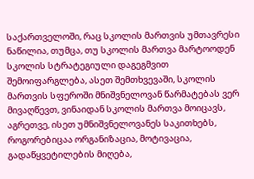საქართველოში, რაც სკოლის მართვის უმთავრესი ნაწილია, თუმცა, თუ სკოლის მართვა მარტოოდენ სკოლის სტრატეგიული დაგეგმვით შემოიფარგლება, ასეთ შემთხვევაში, სკოლის მართვის სფეროში მნიშვნელოვან წარმატებას ვერ მივაღწევთ, ვინაიდან სკოლის მართვა მოიცავს, აგრეთვე, ისეთ უმნიშვნელოვანეს საკითხებს, როგორებიცაა ორგანიზაცია, მოტივაცია, გადაწყვეტილების მიღება,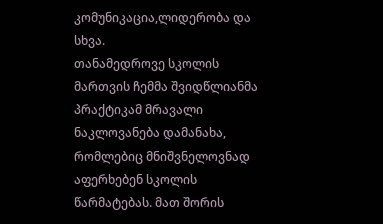კომუნიკაცია,ლიდერობა და სხვა.
თანამედროვე სკოლის მართვის ჩემმა შვიდწლიანმა პრაქტიკამ მრავალი ნაკლოვანება დამანახა, რომლებიც მნიშვნელოვნად აფერხებენ სკოლის წარმატებას. მათ შორის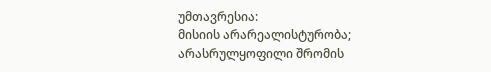უმთავრესია:
მისიის არარეალისტურობა;
არასრულყოფილი შრომის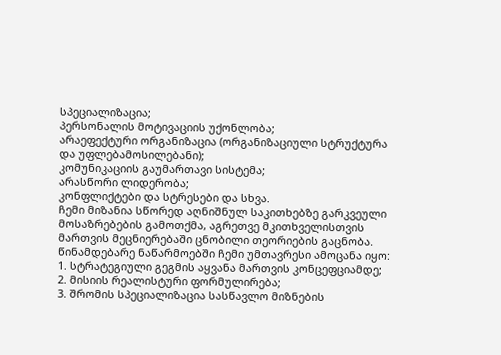სპეციალიზაცია;
პერსონალის მოტივაციის უქონლობა;
არაეფექტური ორგანიზაცია (ორგანიზაციული სტრუქტურა და უფლებამოსილებანი);
კომუნიკაციის გაუმართავი სისტემა;
არასწორი ლიდერობა;
კონფლიქტები და სტრესები და სხვა.
ჩემი მიზანია სწორედ აღნიშნულ საკითხებზე გარკვეული მოსაზრებების გამოთქმა, აგრეთვე მკითხველისთვის მართვის მეცნიერებაში ცნობილი თეორიების გაცნობა.
წინამდებარე ნაწარმოებში ჩემი უმთავრესი ამოცანა იყო:
1. სტრატეგიული გეგმის აყვანა მართვის კონცეფციამდე;
2. მისიის რეალისტური ფორმულირება;
3. შრომის სპეციალიზაცია სასწავლო მიზნების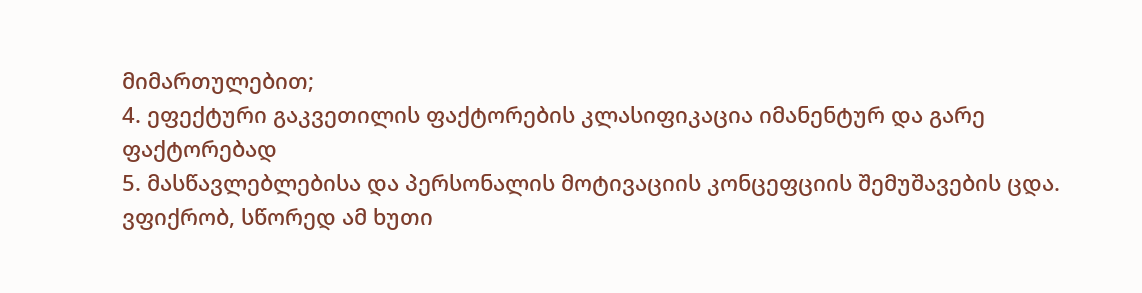მიმართულებით;
4. ეფექტური გაკვეთილის ფაქტორების კლასიფიკაცია იმანენტურ და გარე ფაქტორებად
5. მასწავლებლებისა და პერსონალის მოტივაციის კონცეფციის შემუშავების ცდა.
ვფიქრობ, სწორედ ამ ხუთი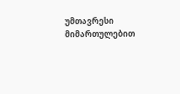უმთავრესი მიმართულებით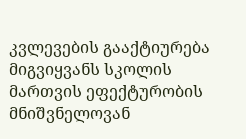კვლევების გააქტიურება მიგვიყვანს სკოლის მართვის ეფექტურობის მნიშვნელოვან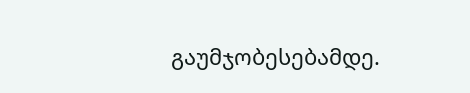გაუმჯობესებამდე.